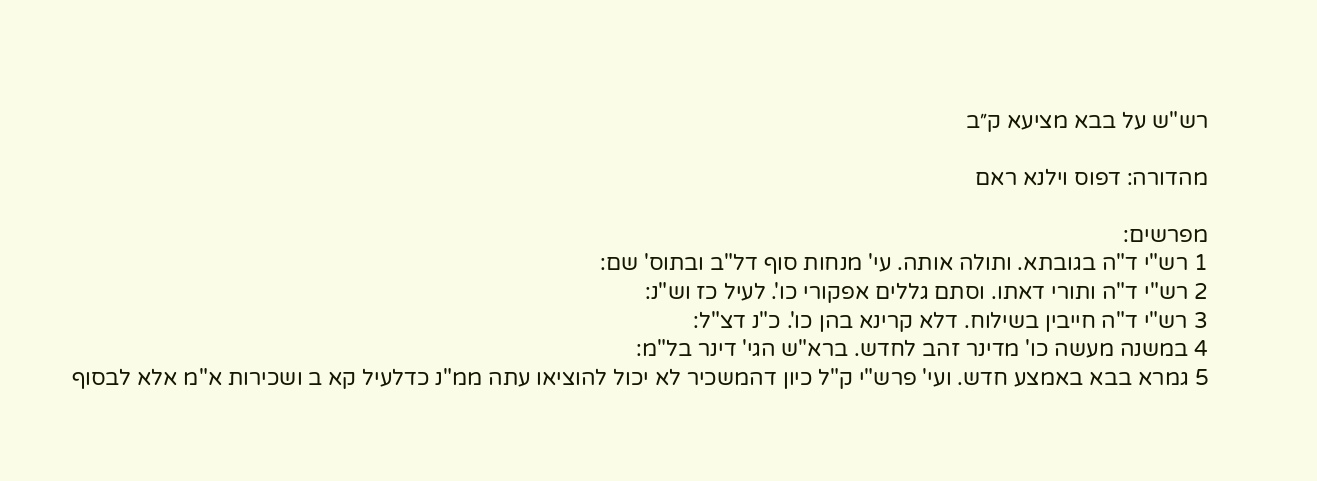רש"ש על בבא מציעא ק״ב

מהדורה: דפוס וילנא ראם

מפרשים:
1 רש"י ד"ה בגובתא. ותולה אותה. עי' מנחות סוף דל"ב ובתוס' שם:
2 רש"י ד"ה ותורי דאתו. וסתם גללים אפקורי כו'. לעיל כז וש"נ:
3 רש"י ד"ה חייבין בשילוח. דלא קרינא בהן כו'. כ"נ דצ"ל:
4 במשנה מעשה כו' מדינר זהב לחדש. ברא"ש הגי' דינר בל"מ:
5 גמרא בבא באמצע חדש. ועי' פרש"י ק"ל כיון דהמשכיר לא יכול להוציאו עתה ממ"נ כדלעיל קא ב ושכירות א"מ אלא לבסוף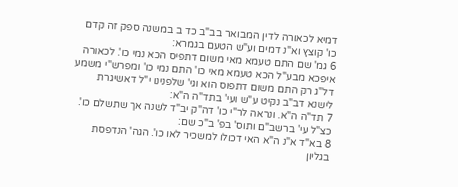דמיא לכאורה לדין המבואר בב"ב כד ב במשנה ספק זה קדם כו' קוצץ וא"נ דמים וע"ש הטעם בגמרא:
6 גמ' שם התם טעמא מאי משום דתפיס הכא נמי כו'. לכאורה איפכא מבע"ל הכא טעמא מאי כו' התם נמי כו' ומפרש"י משמע דל"ג רק התם משום דתפוס הוא וגי' שלפנינו י"ל דאשיגרת לישנא דב"ב נקיט ע"ש ועי' בתד"ה ה"א:
7 תד"ה ה"א. ונראה לר"י כו' דה"ק יב"ד לשנה אך שתשלם כו'. כצ"ל עי' ברשב"ם ותוס' בפ' ב"כ שם:
8 בא"ד א"נ ה"א האי דכולו למשכיר לאו כו'. הגה' הנדפסת בגליון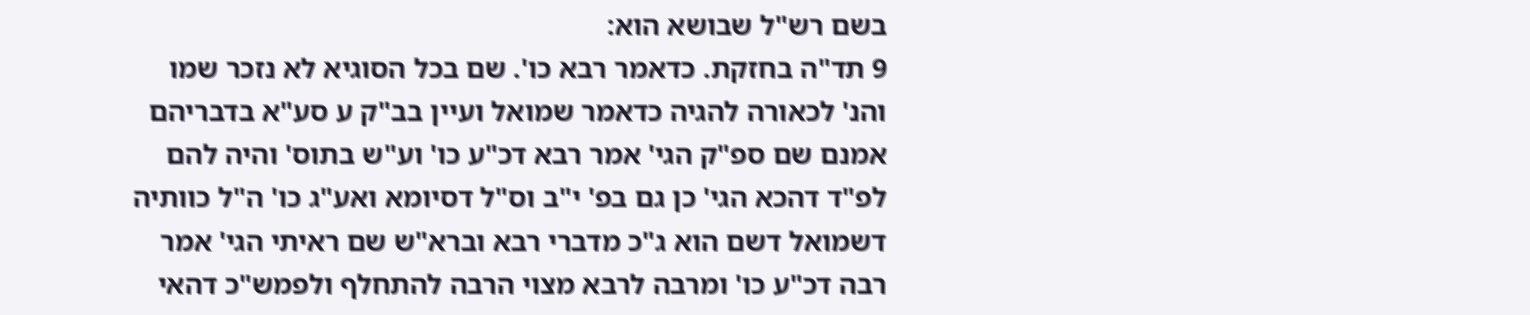בשם רש"ל שבושא הוא:
9 תד"ה בחזקת. כדאמר רבא כו'. שם בכל הסוגיא לא נזכר שמו והנ' לכאורה להגיה כדאמר שמואל ועיין בב"ק ע סע"א בדבריהם אמנם שם ספ"ק הגי' אמר רבא דכ"ע כו' וע"ש בתוס' והיה להם לפ"ד דהכא הגי' כן גם בפ' י"ב וס"ל דסיומא ואע"ג כו' ה"ל כוותיה דשמואל דשם הוא ג"כ מדברי רבא וברא"ש שם ראיתי הגי' אמר רבה דכ"ע כו' ומרבה לרבא מצוי הרבה להתחלף ולפמש"כ דהאי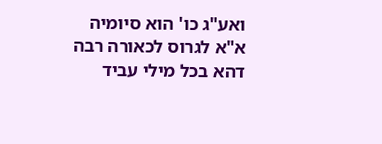ואע"ג כו' הוא סיומיה א"א לגרוס לכאורה רבה דהא בכל מילי עביד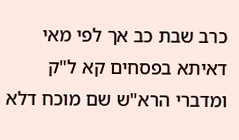כרב שבת כב אך לפי מאי דאיתא בפסחים קא ל"ק ומדברי הרא"ש שם מוכח דלא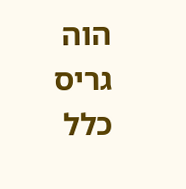הוה גריס כלל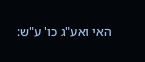האי ואע"ג כו' ע"ש: